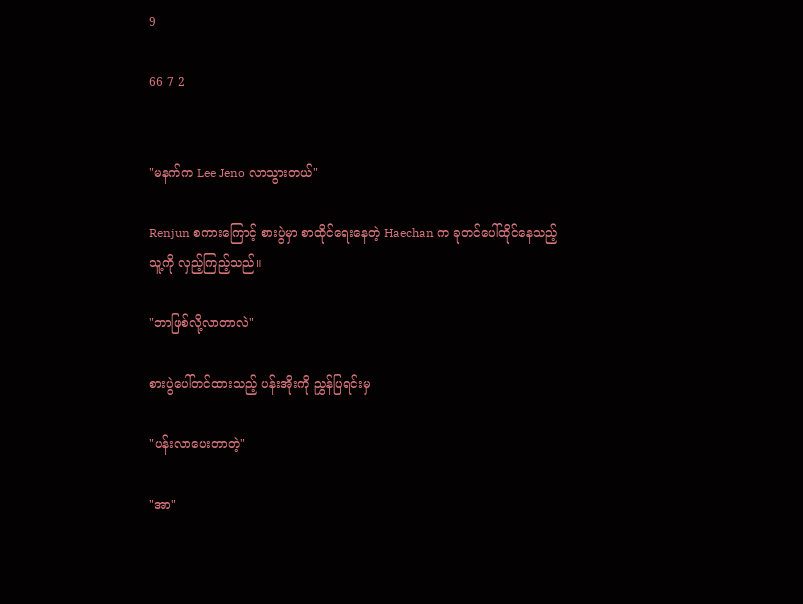9

66 7 2


"မနက်က Lee Jeno လာသွားတယ်"

Renjun စကားကြောင့် စားပွဲမှာ စာ‌ထိုင်ရေးနေတဲ့ Haechan က ခုတင်‌ပေါ်ထိုင်နေသည့် သူ့ကို လှည့်ကြည့်သည်။

"ဘာဖြစ်လို့လာတာလဲ"

စားပွဲပေါ်တင်ထားသည့် ပန်းအိုးကို ညွှန်ပြရင်းမှ

"ပန်းလာပေးတာတဲ့"

"အာ"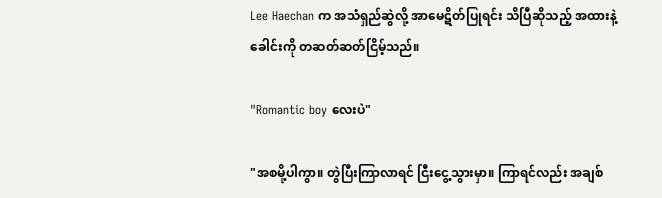Lee Haechan က အသံရှည်ဆွဲလို့ အာမေဋိတ်ပြုရင်း သိပြီဆိုသည့် အထားနဲ့ ခေါင်းကို တဆတ်ဆတ်ငြိမ့်သည်။

"Romantic boy လေးပဲ"

"အစမို့ပါကွာ။ တွဲပြီးကြာလာရင် ငြီးငွေ့သွားမှာ။ ကြာရင်လည်း အချစ်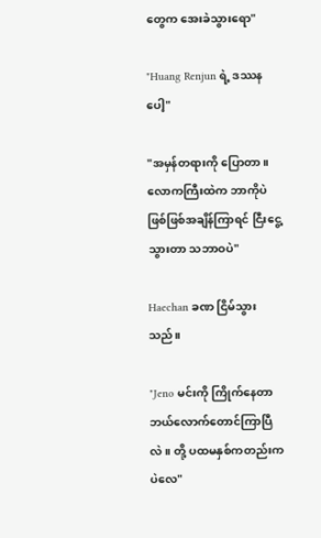တွေက အေးခဲသွားရော"

"Huang Renjun ရဲ့ ဒဿနပေါ့"

"အမှန်တရားကို ပြောတာ။ လောကကြီးထဲက ဘာကိုပဲ ဖြစ်ဖြစ်အချိန်ကြာရင် ငြီးငွေ့သွားတာ သဘာဝပဲ"

Haechan ခဏ ငြိမ်သွားသည်။

"Jeno မင်းကို ကြိုက်နေတာ ဘယ်‌လောက်တောင်ကြာပြီလဲ။ တို့ ပထမနှစ်ကတည်းကပဲလေ"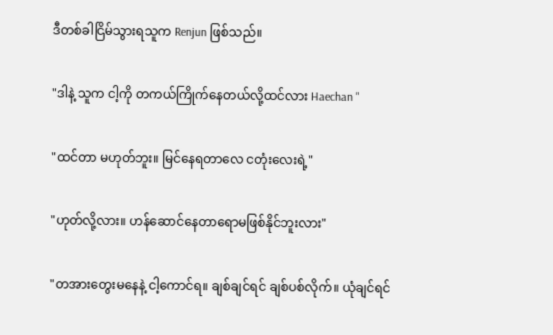ဒီတစ်ခါငြိမ်သွားရသူက Renjun ဖြစ်သည်။

"ဒါနဲ့ သူက ငါ့ကို တကယ်ကြိုက်နေတယ်လို့ထင်လား Haechan "

"ထင်တာ မဟုတ်ဘူး။ မြင်နေရတာလေ ငတုံးလေးရဲ့"

"ဟုတ်လို့လား။ ဟန်ဆောင်နေတာရောမဖြစ်နိုင်ဘူးလား"

"တအားတွေးမနေနဲ့ ငါ့ကောင်ရ။ ချစ်ချင်ရင် ချစ်ပစ်လိုက်။ ယုံချင်ရင်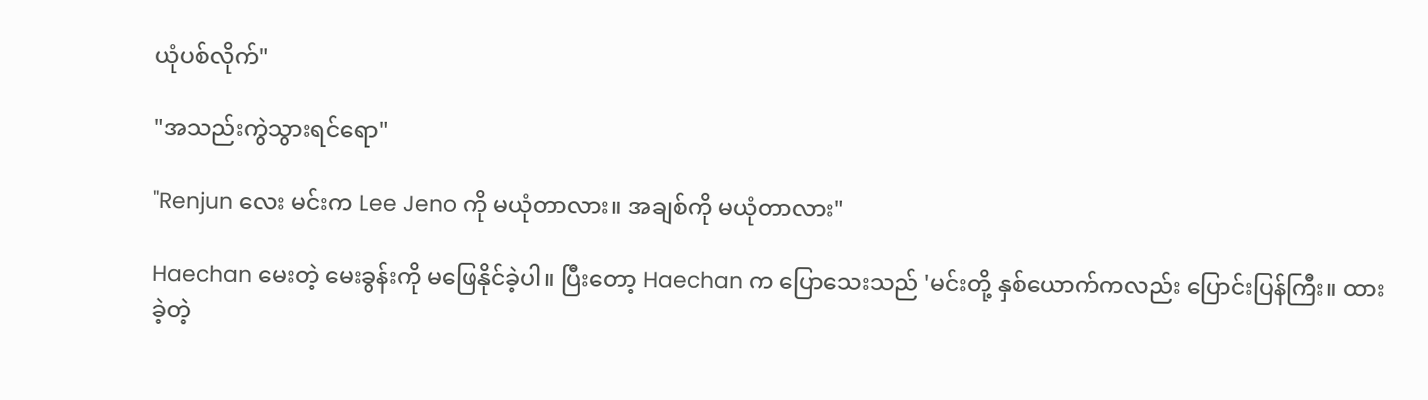ယုံပစ်လိုက်"

"အသည်းကွဲသွားရင်ရော"

"Renjun လေး မင်းက Lee Jeno ကို မယုံတာလား။ အချစ်ကို မယုံတာလား"

Haechan မေးတဲ့ မေးခွန်းကို မဖြေနိုင်ခဲ့ပါ။ ပြီးတော့ Haechan က ပြောသေးသည် 'မင်းတို့ နှစ်ယောက်ကလည်း ပြောင်းပြန်ကြီး။ ထားခဲ့တဲ့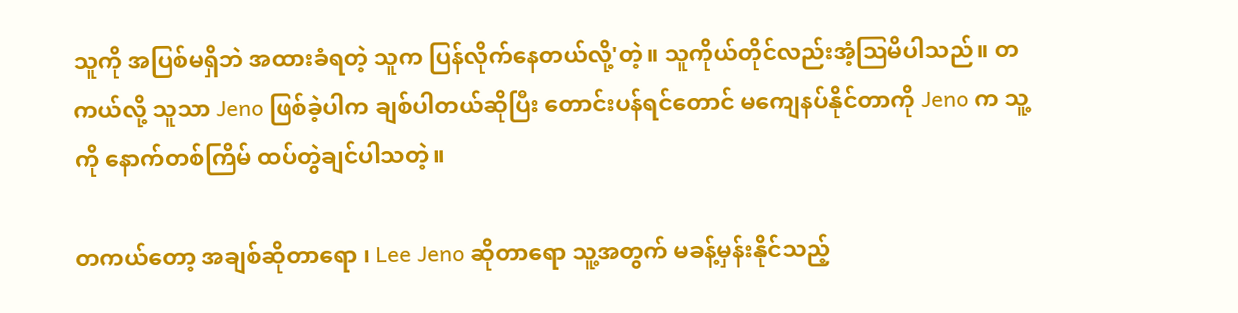သူကို အပြစ်မရှိဘဲ အထားခံရတဲ့ သူက ပြန်လိုက်နေတယ်လို့'တဲ့။ သူကိုယ်တိုင်လည်းအံ့ဩမိပါသည်။ တကယ်လို့ သူသာ Jeno ဖြစ်ခဲ့ပါက ချစ်ပါတယ်ဆိုပြီး တောင်းပန်ရင်တောင် မကျေနပ်နိုင်တာကို Jeno က သူ့ကို နောက်တစ်ကြိမ် ထပ်တွဲချင်ပါသတဲ့။

တကယ်တော့ အချစ်ဆိုတာရော ၊ Lee Jeno ဆိုတာရော သူ့အတွက် မခန့်မှန်းနိုင်သည့်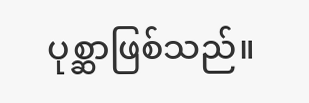ပုစ္ဆာဖြစ်သည်။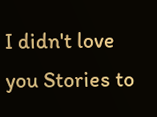I didn't love you Stories to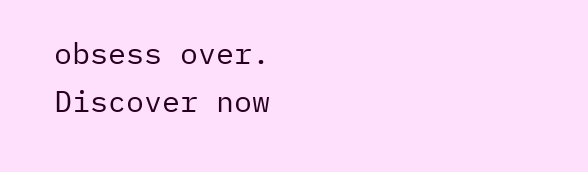obsess over. Discover now